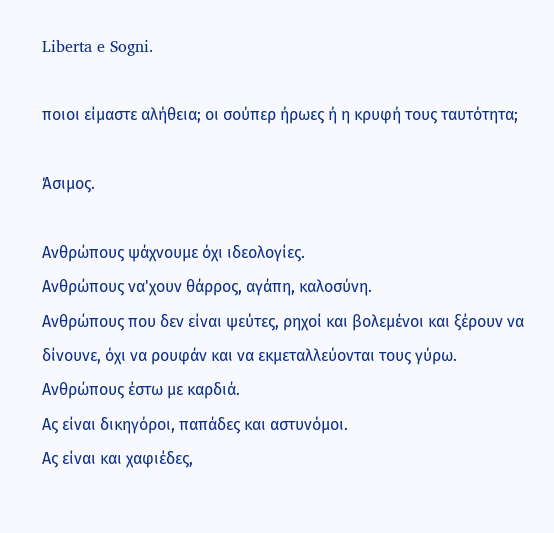Liberta e Sogni.

ποιοι είμαστε αλήθεια; οι σούπερ ήρωες ή η κρυφή τους ταυτότητα;

Άσιμος.

Ανθρώπους ψάχνουμε όχι ιδεολογίες.
Ανθρώπους να'χουν θάρρος, αγάπη, καλοσύνη.
Ανθρώπους που δεν είναι ψεύτες, ρηχοί και βολεμένοι και ξέρουν να δίνουνε, όχι να ρουφάν και να εκμεταλλεύονται τους γύρω.
Ανθρώπους έστω με καρδιά.
Ας είναι δικηγόροι, παπάδες και αστυνόμοι.
Ας είναι και χαφιέδες,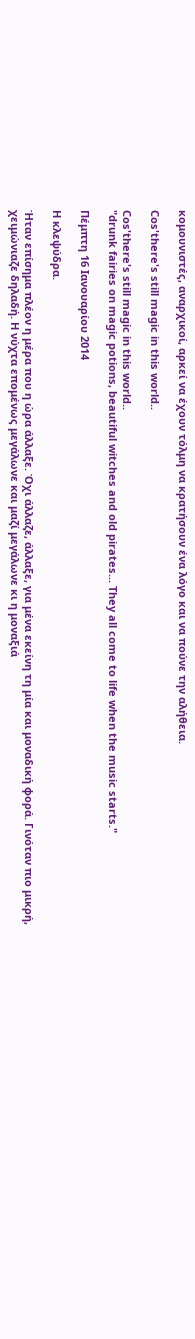κομουνιστές, αναρχικοί, αρκεί να έχουν τόλμη να κρατήσουν ένα λόγο και να πούνε την αλήθεια.

Cos'there's still magic in this world..

Cos'there's still magic in this world..
"drunk fairies on magic potions, beautiful witches and old pirates... They all come to life when the music starts."

Πέμπτη 16 Ιανουαρίου 2014

Η κλεψύδρα.

Ήταν επίσημα πλέον η μέρα που η ώρα άλλαξε. Όχι άλλαζε, άλλαξε, για μένα εκείνη τη μία και μοναδική φορά. Γινόταν πιο μικρή, χειμώνιαζε δηλαδή. Η νύχτα επομένως μεγάλωνε και μαζί μεγάλωνε κι η μοναξιά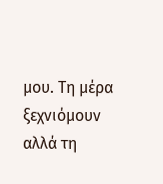μου. Τη μέρα ξεχνιόμουν αλλά τη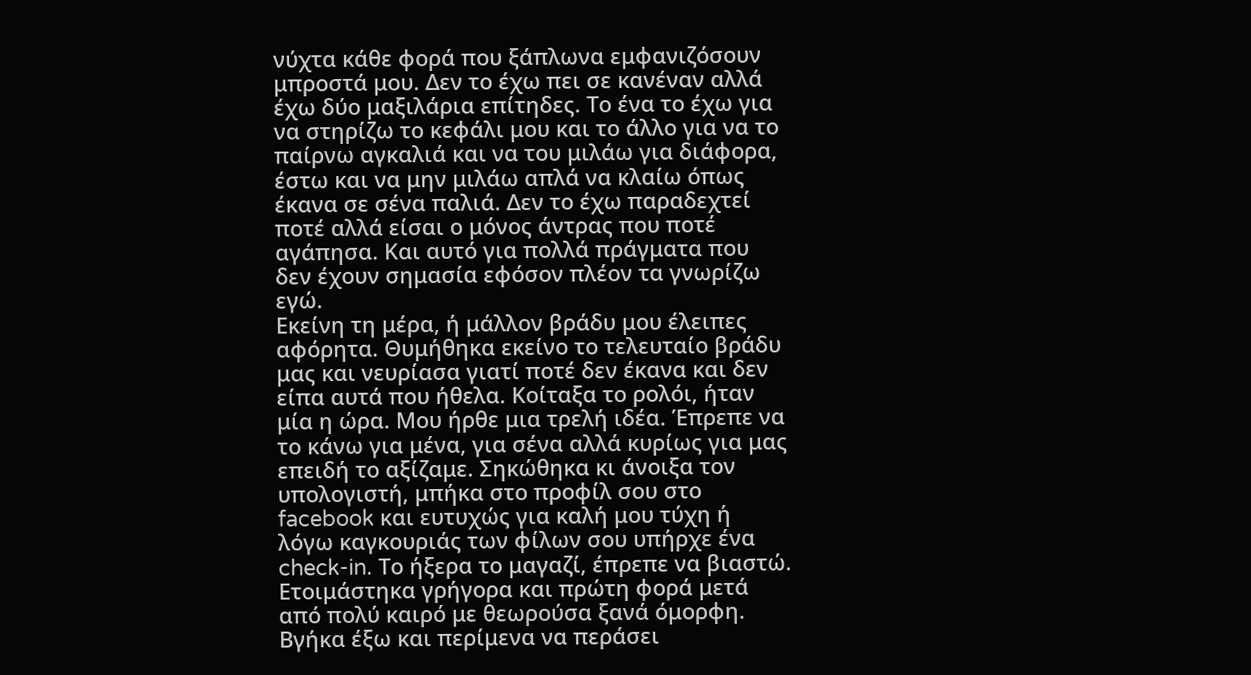νύχτα κάθε φορά που ξάπλωνα εμφανιζόσουν μπροστά μου. Δεν το έχω πει σε κανέναν αλλά έχω δύο μαξιλάρια επίτηδες. Το ένα το έχω για να στηρίζω το κεφάλι μου και το άλλο για να το παίρνω αγκαλιά και να του μιλάω για διάφορα, έστω και να μην μιλάω απλά να κλαίω όπως έκανα σε σένα παλιά. Δεν το έχω παραδεχτεί ποτέ αλλά είσαι ο μόνος άντρας που ποτέ αγάπησα. Και αυτό για πολλά πράγματα που δεν έχουν σημασία εφόσον πλέον τα γνωρίζω εγώ.
Εκείνη τη μέρα, ή μάλλον βράδυ μου έλειπες αφόρητα. Θυμήθηκα εκείνο το τελευταίο βράδυ μας και νευρίασα γιατί ποτέ δεν έκανα και δεν είπα αυτά που ήθελα. Κοίταξα το ρολόι, ήταν μία η ώρα. Μου ήρθε μια τρελή ιδέα. Έπρεπε να το κάνω για μένα, για σένα αλλά κυρίως για μας επειδή το αξίζαμε. Σηκώθηκα κι άνοιξα τον υπολογιστή, μπήκα στο προφίλ σου στο facebook και ευτυχώς για καλή μου τύχη ή λόγω καγκουριάς των φίλων σου υπήρχε ένα check-in. Το ήξερα το μαγαζί, έπρεπε να βιαστώ. Ετοιμάστηκα γρήγορα και πρώτη φορά μετά από πολύ καιρό με θεωρούσα ξανά όμορφη. Βγήκα έξω και περίμενα να περάσει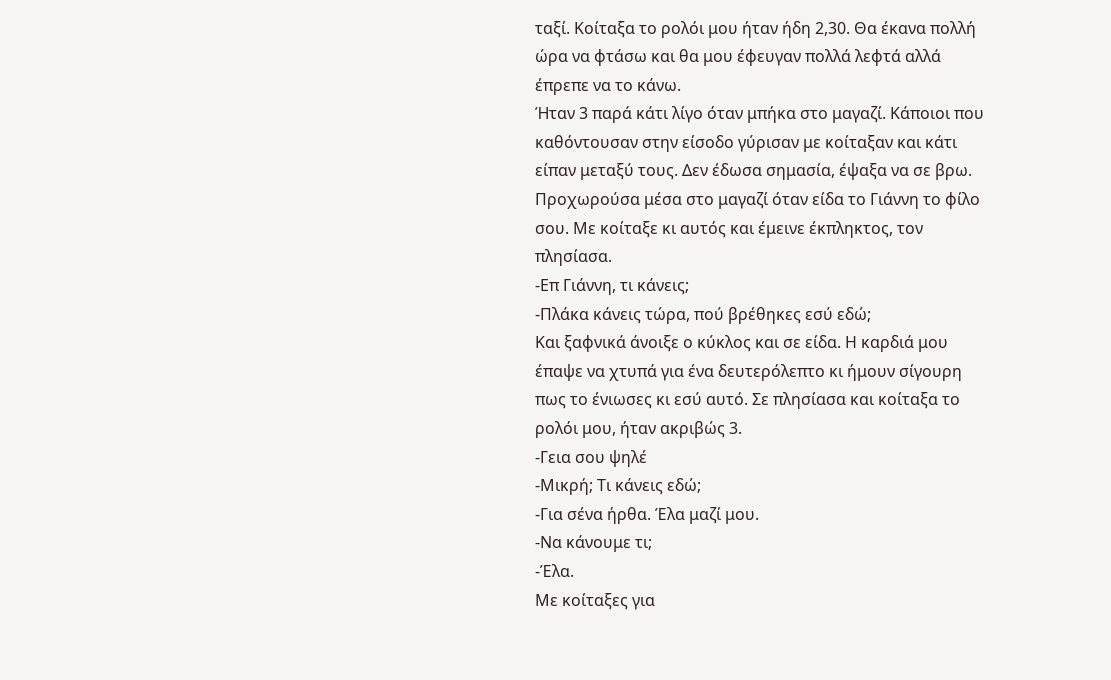ταξί. Κοίταξα το ρολόι μου ήταν ήδη 2,30. Θα έκανα πολλή ώρα να φτάσω και θα μου έφευγαν πολλά λεφτά αλλά έπρεπε να το κάνω.
Ήταν 3 παρά κάτι λίγο όταν μπήκα στο μαγαζί. Κάποιοι που καθόντουσαν στην είσοδο γύρισαν με κοίταξαν και κάτι είπαν μεταξύ τους. Δεν έδωσα σημασία, έψαξα να σε βρω. Προχωρούσα μέσα στο μαγαζί όταν είδα το Γιάννη το φίλο σου. Με κοίταξε κι αυτός και έμεινε έκπληκτος, τον πλησίασα.
-Επ Γιάννη, τι κάνεις;
-Πλάκα κάνεις τώρα, πού βρέθηκες εσύ εδώ;
Και ξαφνικά άνοιξε ο κύκλος και σε είδα. Η καρδιά μου έπαψε να χτυπά για ένα δευτερόλεπτο κι ήμουν σίγουρη πως το ένιωσες κι εσύ αυτό. Σε πλησίασα και κοίταξα το ρολόι μου, ήταν ακριβώς 3.
-Γεια σου ψηλέ
-Μικρή; Τι κάνεις εδώ;
-Για σένα ήρθα. Έλα μαζί μου.
-Να κάνουμε τι;
-Έλα.
Με κοίταξες για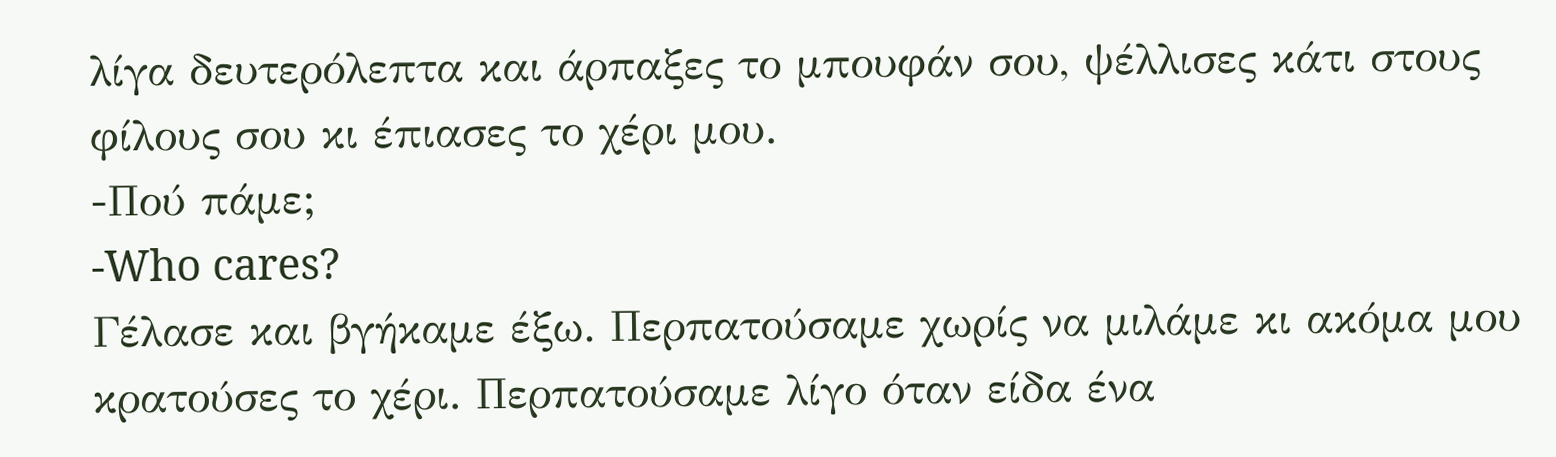λίγα δευτερόλεπτα και άρπαξες το μπουφάν σου, ψέλλισες κάτι στους φίλους σου κι έπιασες το χέρι μου.
-Πού πάμε;
-Who cares?
Γέλασε και βγήκαμε έξω. Περπατούσαμε χωρίς να μιλάμε κι ακόμα μου κρατούσες το χέρι. Περπατούσαμε λίγο όταν είδα ένα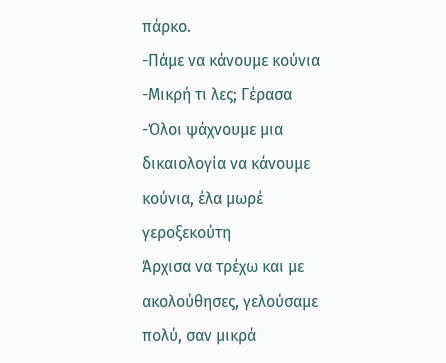πάρκο.
-Πάμε να κάνουμε κούνια
-Μικρή τι λες; Γέρασα
-Όλοι ψάχνουμε μια δικαιολογία να κάνουμε κούνια, έλα μωρέ γεροξεκούτη
Άρχισα να τρέχω και με ακολούθησες, γελούσαμε πολύ, σαν μικρά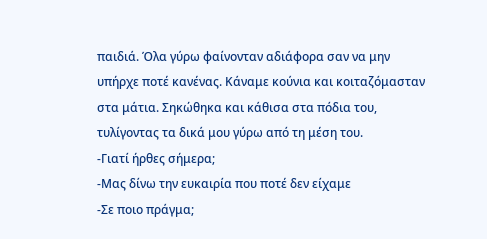παιδιά. Όλα γύρω φαίνονταν αδιάφορα σαν να μην υπήρχε ποτέ κανένας. Κάναμε κούνια και κοιταζόμασταν στα μάτια. Σηκώθηκα και κάθισα στα πόδια του, τυλίγοντας τα δικά μου γύρω από τη μέση του.
-Γιατί ήρθες σήμερα;
-Μας δίνω την ευκαιρία που ποτέ δεν είχαμε
-Σε ποιο πράγμα;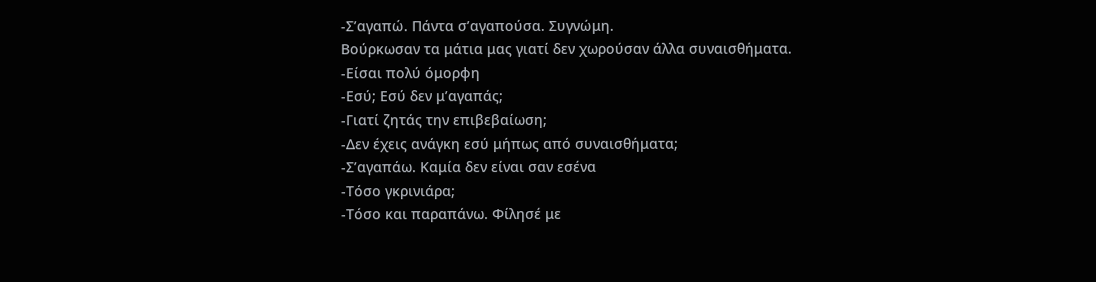-Σ’αγαπώ. Πάντα σ’αγαπούσα. Συγνώμη.
Βούρκωσαν τα μάτια μας γιατί δεν χωρούσαν άλλα συναισθήματα.
-Είσαι πολύ όμορφη
-Εσύ; Εσύ δεν μ’αγαπάς;
-Γιατί ζητάς την επιβεβαίωση;
-Δεν έχεις ανάγκη εσύ μήπως από συναισθήματα;
-Σ’αγαπάω. Καμία δεν είναι σαν εσένα
-Τόσο γκρινιάρα;
-Τόσο και παραπάνω. Φίλησέ με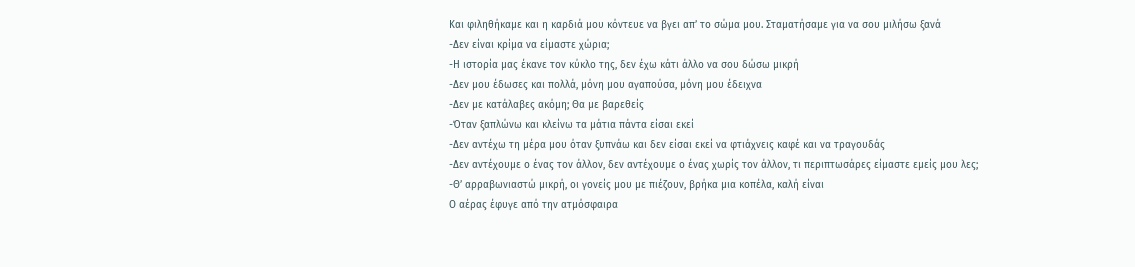Και φιληθήκαμε και η καρδιά μου κόντευε να βγει απ’ το σώμα μου. Σταματήσαμε για να σου μιλήσω ξανά
-Δεν είναι κρίμα να είμαστε χώρια;
-Η ιστορία μας έκανε τον κύκλο της, δεν έχω κάτι άλλο να σου δώσω μικρή
-Δεν μου έδωσες και πολλά, μόνη μου αγαπούσα, μόνη μου έδειχνα
-Δεν με κατάλαβες ακόμη; Θα με βαρεθείς
-Όταν ξαπλώνω και κλείνω τα μάτια πάντα είσαι εκεί
-Δεν αντέχω τη μέρα μου όταν ξυπνάω και δεν είσαι εκεί να φτιάχνεις καφέ και να τραγουδάς
-Δεν αντέχουμε ο ένας τον άλλον, δεν αντέχουμε ο ένας χωρίς τον άλλον, τι περιπτωσάρες είμαστε εμείς μου λες;
-Θ’ αρραβωνιαστώ μικρή, οι γονείς μου με πιέζουν, βρήκα μια κοπέλα, καλή είναι
Ο αέρας έφυγε από την ατμόσφαιρα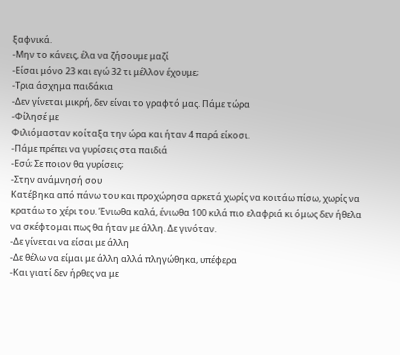ξαφνικά.
-Μην το κάνεις, έλα να ζήσουμε μαζί
-Είσαι μόνο 23 και εγώ 32 τι μέλλον έχουμε;
-Τρια άσχημα παιδάκια
-Δεν γίνεται μικρή, δεν είναι το γραφτό μας. Πάμε τώρα
-Φίλησέ με
Φιλιόμασταν κοίταξα την ώρα και ήταν 4 παρά είκοσι.
-Πάμε πρέπει να γυρίσεις στα παιδιά
-Εσύ; Σε ποιον θα γυρίσεις;
-Στην ανάμνησή σου
Κατέβηκα από πάνω του και προχώρησα αρκετά χωρίς να κοιτάω πίσω, χωρίς να κρατάω το χέρι του. Ένιωθα καλά, ένιωθα 100 κιλά πιο ελαφριά κι όμως δεν ήθελα να σκέφτομαι πως θα ήταν με άλλη. Δε γινόταν.
-Δε γίνεται να είσαι με άλλη
-Δε θέλω να είμαι με άλλη αλλά πληγώθηκα, υπέφερα
-Και γιατί δεν ήρθες να με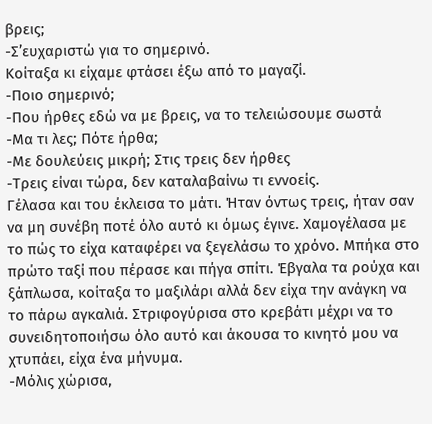βρεις;
-Σ’ευχαριστώ για το σημερινό.
Κοίταξα κι είχαμε φτάσει έξω από το μαγαζί.
-Ποιο σημερινό;
-Που ήρθες εδώ να με βρεις, να το τελειώσουμε σωστά
-Μα τι λες; Πότε ήρθα;
-Με δουλεύεις μικρή; Στις τρεις δεν ήρθες
-Τρεις είναι τώρα, δεν καταλαβαίνω τι εννοείς.
Γέλασα και του έκλεισα το μάτι. Ήταν όντως τρεις, ήταν σαν να μη συνέβη ποτέ όλο αυτό κι όμως έγινε. Χαμογέλασα με το πώς το είχα καταφέρει να ξεγελάσω το χρόνο. Μπήκα στο πρώτο ταξί που πέρασε και πήγα σπίτι. Έβγαλα τα ρούχα και ξάπλωσα, κοίταξα το μαξιλάρι αλλά δεν είχα την ανάγκη να το πάρω αγκαλιά. Στριφογύρισα στο κρεβάτι μέχρι να το συνειδητοποιήσω όλο αυτό και άκουσα το κινητό μου να χτυπάει, είχα ένα μήνυμα.
-Μόλις χώρισα,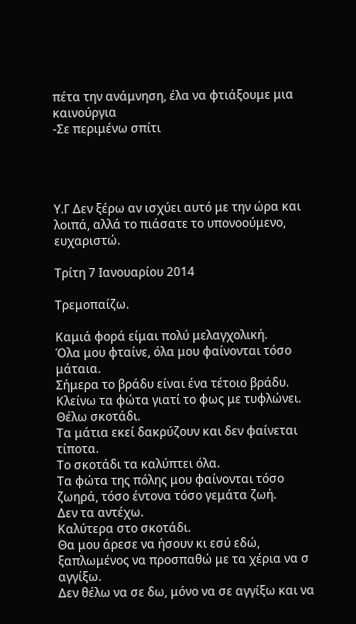πέτα την ανάμνηση, έλα να φτιάξουμε μια καινούργια
-Σε περιμένω σπίτι




Υ.Γ Δεν ξέρω αν ισχύει αυτό με την ώρα και λοιπά, αλλά το πιάσατε το υπονοούμενο, ευχαριστώ.

Τρίτη 7 Ιανουαρίου 2014

Τρεμοπαίζω.

Καμιά φορά είμαι πολύ μελαγχολική.
Όλα μου φταίνε, όλα μου φαίνονται τόσο μάταια.
Σήμερα το βράδυ είναι ένα τέτοιο βράδυ.
Κλείνω τα φώτα γιατί το φως με τυφλώνει.
Θέλω σκοτάδι.
Τα μάτια εκεί δακρύζουν και δεν φαίνεται τίποτα.
Το σκοτάδι τα καλύπτει όλα.
Τα φώτα της πόλης μου φαίνονται τόσο ζωηρά, τόσο έντονα τόσο γεμάτα ζωή.
Δεν τα αντέχω.
Καλύτερα στο σκοτάδι.
Θα μου άρεσε να ήσουν κι εσύ εδώ, ξαπλωμένος να προσπαθώ με τα χέρια να σ αγγίξω.
Δεν θέλω να σε δω, μόνο να σε αγγίξω και να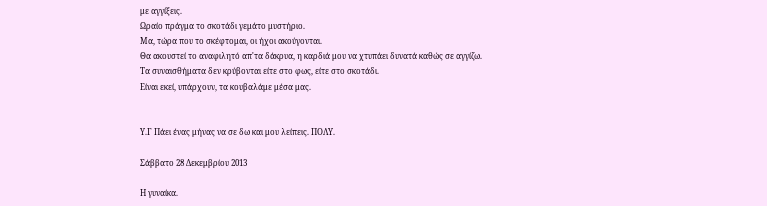με αγγίξεις.
Ωραίο πράγμα το σκοτάδι γεμάτο μυστήριο.
Μα, τώρα που το σκέφτομαι, οι ήχοι ακούγονται.
Θα ακουστεί το αναφιλητό απ'τα δάκρυα, η καρδιά μου να χτυπάει δυνατά καθώς σε αγγίζω.
Τα συναισθήματα δεν κρύβονται είτε στο φως, είτε στο σκοτάδι.
Είναι εκεί, υπάρχουν, τα κουβαλάμε μέσα μας.


Υ.Γ Πάει ένας μήνας να σε δω και μου λείπεις. ΠΟΛΥ.

Σάββατο 28 Δεκεμβρίου 2013

Η γυναίκα.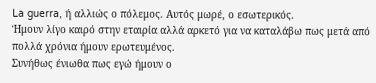La guerra, ή αλλιώς ο πόλεμος. Αυτός μωρέ, ο εσωτερικός.
Ήμουν λίγο καιρό στην εταιρία αλλά αρκετό για να καταλάβω πως μετά από πολλά χρόνια ήμουν ερωτευμένος.
Συνήθως ένιωθα πως εγώ ήμουν ο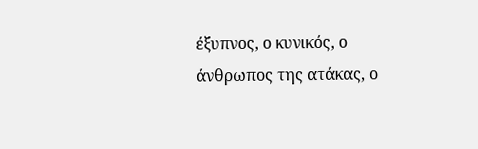έξυπνος, ο κυνικός, ο άνθρωπος της ατάκας, ο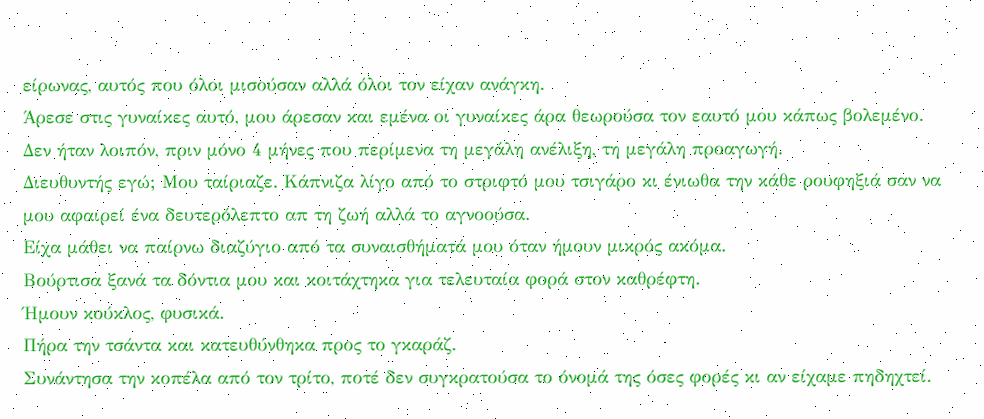είρωνας, αυτός που όλοι μισούσαν αλλά όλοι τον είχαν ανάγκη.
Άρεσε στις γυναίκες αυτό, μου άρεσαν και εμένα οι γυναίκες άρα θεωρούσα τον εαυτό μου κάπως βολεμένο.
Δεν ήταν λοιπόν, πριν μόνο 4 μήνες που περίμενα τη μεγάλη ανέλιξη, τη μεγάλη προαγωγή.
Διευθυντής εγώ; Μου ταίριαζε. Κάπνιζα λίγο από το στριφτό μου τσιγάρο κι ένιωθα την κάθε ρουφηξιά σαν να μου αφαιρεί ένα δευτερόλεπτο απ τη ζωή αλλά το αγνοούσα.
Είχα μάθει να παίρνω διαζύγιο από τα συναισθήματά μου όταν ήμουν μικρός ακόμα.
Βούρτισα ξανά τα δόντια μου και κοιτάχτηκα για τελευταία φορά στον καθρέφτη.
Ήμουν κούκλος, φυσικά.
Πήρα την τσάντα και κατευθύνθηκα προς το γκαράζ.
Συνάντησα την κοπέλα από τον τρίτο, ποτέ δεν συγκρατούσα το όνομά της όσες φορές κι αν είχαμε πηδηχτεί.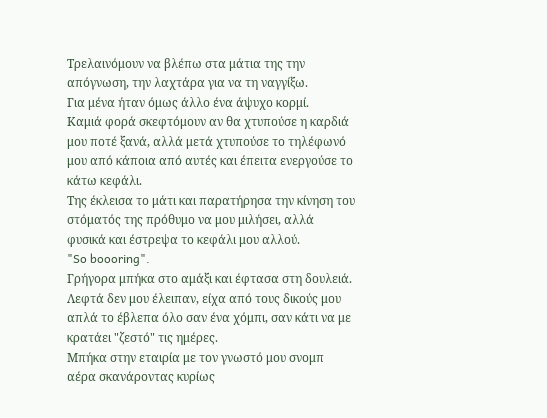Τρελαινόμουν να βλέπω στα μάτια της την απόγνωση, την λαχτάρα για να τη ναγγίξω.
Για μένα ήταν όμως άλλο ένα άψυχο κορμί.
Καμιά φορά σκεφτόμουν αν θα χτυπούσε η καρδιά μου ποτέ ξανά, αλλά μετά χτυπούσε το τηλέφωνό μου από κάποια από αυτές και έπειτα ενεργούσε το κάτω κεφάλι.
Της έκλεισα το μάτι και παρατήρησα την κίνηση του στόματός της πρόθυμο να μου μιλήσει, αλλά φυσικά και έστρεψα το κεφάλι μου αλλού.
"So boooring".
Γρήγορα μπήκα στο αμάξι και έφτασα στη δουλειά. Λεφτά δεν μου έλειπαν, είχα από τους δικούς μου απλά το έβλεπα όλο σαν ένα χόμπι, σαν κάτι να με κρατάει "ζεστό" τις ημέρες.
Μπήκα στην εταιρία με τον γνωστό μου σνομπ αέρα σκανάροντας κυρίως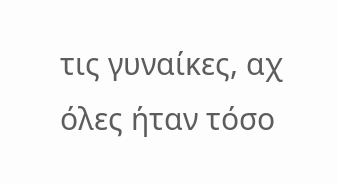τις γυναίκες, αχ όλες ήταν τόσο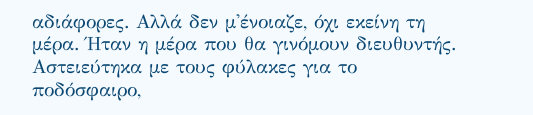αδιάφορες. Αλλά δεν μ'ένοιαζε, όχι εκείνη τη μέρα. Ήταν η μέρα που θα γινόμουν διευθυντής.
Αστειεύτηκα με τους φύλακες για το ποδόσφαιρο,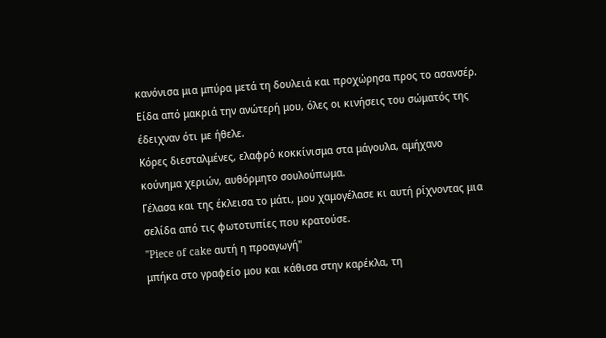κανόνισα μια μπύρα μετά τη δουλειά και προχώρησα προς το ασανσέρ.
Είδα από μακριά την ανώτερή μου, όλες οι κινήσεις του σώματός της έδειχναν ότι με ήθελε.
Κόρες διεσταλμένες, ελαφρό κοκκίνισμα στα μάγουλα, αμήχανο κούνημα χεριών, αυθόρμητο σουλούπωμα.
Γέλασα και της έκλεισα το μάτι, μου χαμογέλασε κι αυτή ρίχνοντας μια σελίδα από τις φωτοτυπίες που κρατούσε.
"Piece of cake αυτή η προαγωγή"
μπήκα στο γραφείο μου και κάθισα στην καρέκλα, τη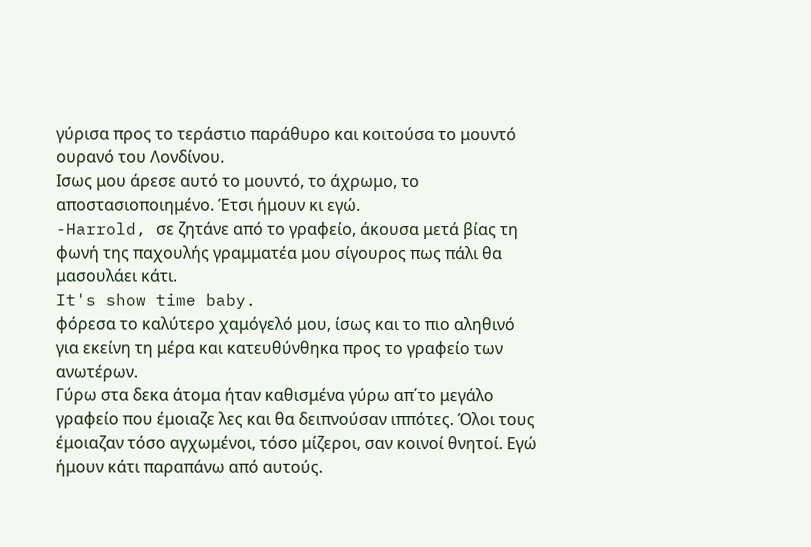γύρισα προς το τεράστιο παράθυρο και κοιτούσα το μουντό ουρανό του Λονδίνου.
Ισως μου άρεσε αυτό το μουντό, το άχρωμο, το αποστασιοποιημένο. Έτσι ήμουν κι εγώ.
-Harrold, σε ζητάνε από το γραφείο, άκουσα μετά βίας τη φωνή της παχουλής γραμματέα μου σίγουρος πως πάλι θα μασουλάει κάτι.
It's show time baby.
φόρεσα το καλύτερο χαμόγελό μου, ίσως και το πιο αληθινό για εκείνη τη μέρα και κατευθύνθηκα προς το γραφείο των ανωτέρων.
Γύρω στα δεκα άτομα ήταν καθισμένα γύρω απ΄το μεγάλο γραφείο που έμοιαζε λες και θα δειπνούσαν ιππότες. Όλοι τους έμοιαζαν τόσο αγχωμένοι, τόσο μίζεροι, σαν κοινοί θνητοί. Εγώ ήμουν κάτι παραπάνω από αυτούς.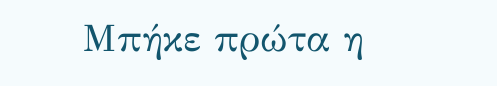Μπήκε πρώτα η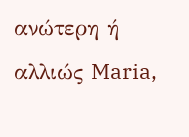ανώτερη ή αλλιώς Maria,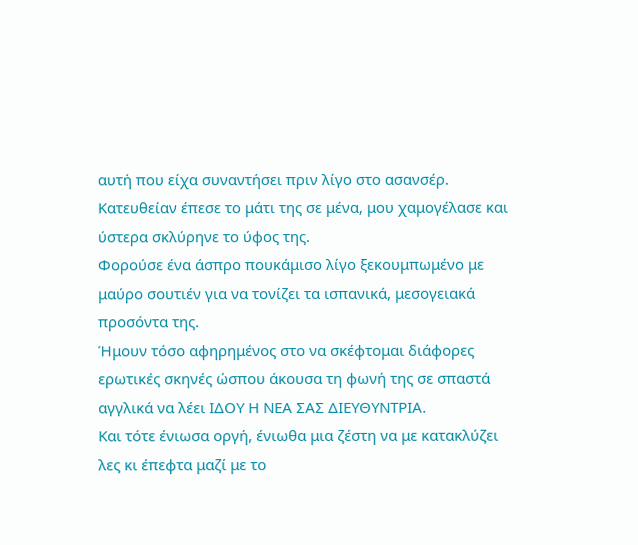αυτή που είχα συναντήσει πριν λίγο στο ασανσέρ. Κατευθείαν έπεσε το μάτι της σε μένα, μου χαμογέλασε και ύστερα σκλύρηνε το ύφος της.
Φορούσε ένα άσπρο πουκάμισο λίγο ξεκουμπωμένο με μαύρο σουτιέν για να τονίζει τα ισπανικά, μεσογειακά προσόντα της.
Ήμουν τόσο αφηρημένος στο να σκέφτομαι διάφορες ερωτικές σκηνές ώσπου άκουσα τη φωνή της σε σπαστά αγγλικά να λέει ΙΔΟΥ Η ΝΕΑ ΣΑΣ ΔΙΕΥΘΥΝΤΡΙΑ.
Και τότε ένιωσα οργή, ένιωθα μια ζέστη να με κατακλύζει λες κι έπεφτα μαζί με το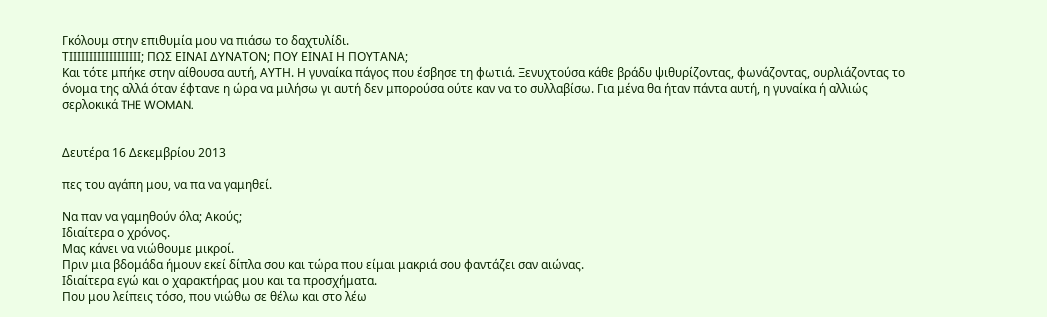Γκόλουμ στην επιθυμία μου να πιάσω το δαχτυλίδι.
ΤΙΙΙΙΙΙΙΙΙΙΙΙΙΙΙΙΙΙ; ΠΩΣ ΕΙΝΑΙ ΔΥΝΑΤΟΝ; ΠΟΥ ΕΙΝΑΙ Η ΠΟΥΤΑΝΑ;
Και τότε μπήκε στην αίθουσα αυτή, ΑΥΤΗ. Η γυναίκα πάγος που έσβησε τη φωτιά. Ξενυχτούσα κάθε βράδυ ψιθυρίζοντας, φωνάζοντας, ουρλιάζοντας το όνομα της αλλά όταν έφτανε η ώρα να μιλήσω γι αυτή δεν μπορούσα ούτε καν να το συλλαβίσω. Για μένα θα ήταν πάντα αυτή, η γυναίκα ή αλλιώς σερλοκικά THE WOMAN.


Δευτέρα 16 Δεκεμβρίου 2013

πες του αγάπη μου, να πα να γαμηθεί.

Να παν να γαμηθούν όλα; Ακούς;
Ιδιαίτερα ο χρόνος.
Μας κάνει να νιώθουμε μικροί.
Πριν μια βδομάδα ήμουν εκεί δίπλα σου και τώρα που είμαι μακριά σου φαντάζει σαν αιώνας.
Ιδιαίτερα εγώ και ο χαρακτήρας μου και τα προσχήματα.
Που μου λείπεις τόσο, που νιώθω σε θέλω και στο λέω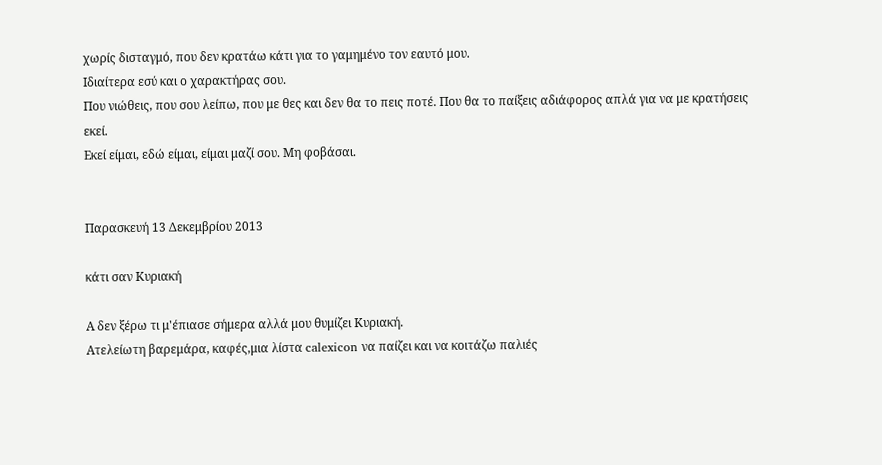χωρίς δισταγμό, που δεν κρατάω κάτι για το γαμημένο τον εαυτό μου.
Ιδιαίτερα εσύ και ο χαρακτήρας σου.
Που νιώθεις, που σου λείπω, που με θες και δεν θα το πεις ποτέ. Που θα το παίξεις αδιάφορος απλά για να με κρατήσεις εκεί.
Εκεί είμαι, εδώ είμαι, είμαι μαζί σου. Μη φοβάσαι.


Παρασκευή 13 Δεκεμβρίου 2013

κάτι σαν Κυριακή

Α δεν ξέρω τι μ'έπιασε σήμερα αλλά μου θυμίζει Κυριακή.
Ατελείωτη βαρεμάρα, καφές,μια λίστα calexicon να παίζει και να κοιτάζω παλιές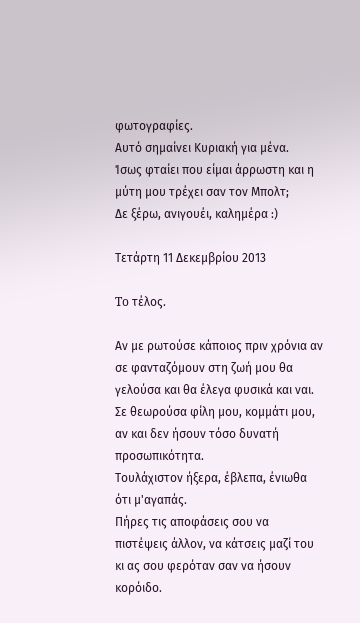φωτογραφίες.
Αυτό σημαίνει Κυριακή για μένα.
Ίσως φταίει που είμαι άρρωστη και η μύτη μου τρέχει σαν τον Μπολτ;
Δε ξέρω, ανιγουέι, καλημέρα :)

Τετάρτη 11 Δεκεμβρίου 2013

To τέλος.

Αν με ρωτούσε κάποιος πριν χρόνια αν σε φανταζόμουν στη ζωή μου θα γελούσα και θα έλεγα φυσικά και ναι.
Σε θεωρούσα φίλη μου, κομμάτι μου, αν και δεν ήσουν τόσο δυνατή προσωπικότητα.
Τουλάχιστον ήξερα, έβλεπα, ένιωθα ότι μ'αγαπάς.
Πήρες τις αποφάσεις σου να πιστέψεις άλλον, να κάτσεις μαζί του κι ας σου φερόταν σαν να ήσουν κορόιδο.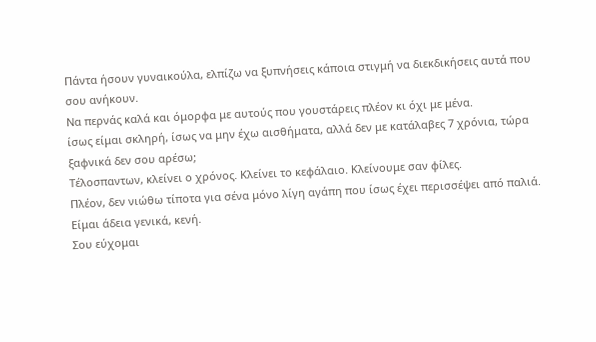Πάντα ήσουν γυναικούλα, ελπίζω να ξυπνήσεις κάποια στιγμή να διεκδικήσεις αυτά που σου ανήκουν.
Να περνάς καλά και όμορφα με αυτούς που γουστάρεις πλέον κι όχι με μένα.
ίσως είμαι σκληρή, ίσως να μην έχω αισθήματα, αλλά δεν με κατάλαβες 7 χρόνια, τώρα ξαφνικά δεν σου αρέσω;
Τέλοσπαντων, κλείνει ο χρόνος. Κλείνει το κεφάλαιο. Κλείνουμε σαν φίλες.
Πλέον, δεν νιώθω τίποτα για σένα μόνο λίγη αγάπη που ίσως έχει περισσέψει από παλιά.
Είμαι άδεια γενικά, κενή.
Σου εύχομαι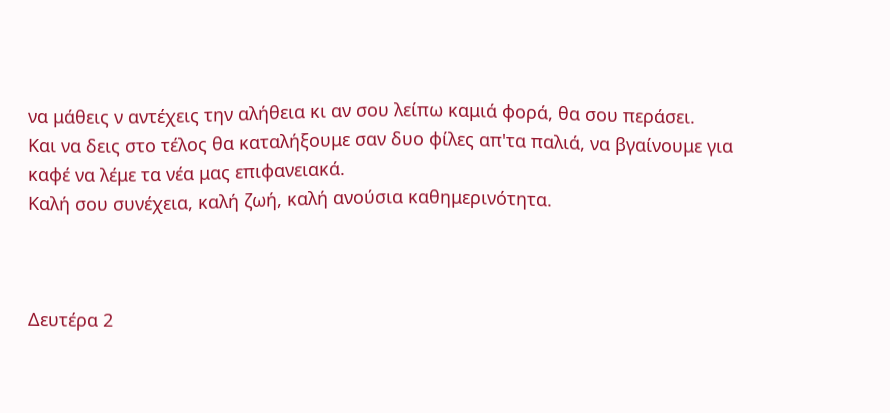να μάθεις ν αντέχεις την αλήθεια κι αν σου λείπω καμιά φορά, θα σου περάσει.
Και να δεις στο τέλος θα καταλήξουμε σαν δυο φίλες απ'τα παλιά, να βγαίνουμε για καφέ να λέμε τα νέα μας επιφανειακά.
Καλή σου συνέχεια, καλή ζωή, καλή ανούσια καθημερινότητα.



Δευτέρα 2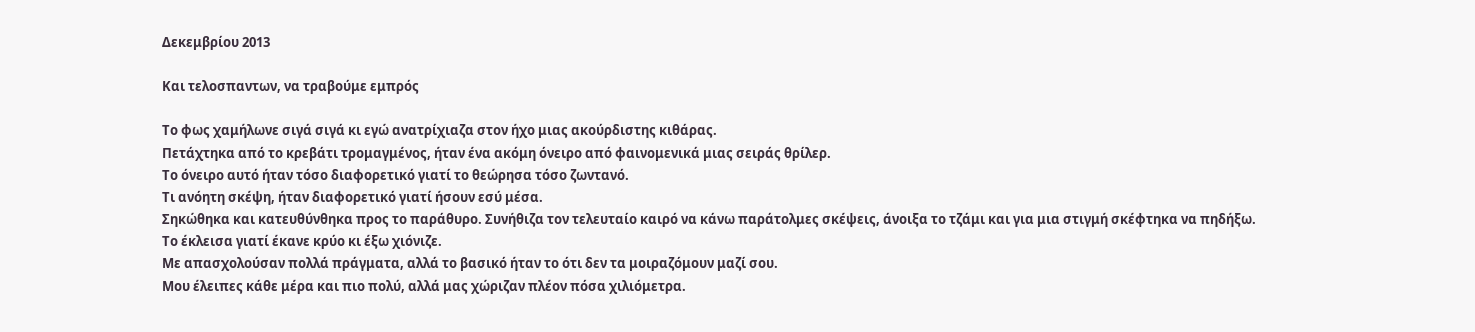Δεκεμβρίου 2013

Και τελοσπαντων, να τραβούμε εμπρός

Το φως χαμήλωνε σιγά σιγά κι εγώ ανατρίχιαζα στον ήχο μιας ακούρδιστης κιθάρας.
Πετάχτηκα από το κρεβάτι τρομαγμένος, ήταν ένα ακόμη όνειρο από φαινομενικά μιας σειράς θρίλερ.
Το όνειρο αυτό ήταν τόσο διαφορετικό γιατί το θεώρησα τόσο ζωντανό.
Τι ανόητη σκέψη, ήταν διαφορετικό γιατί ήσουν εσύ μέσα.
Σηκώθηκα και κατευθύνθηκα προς το παράθυρο. Συνήθιζα τον τελευταίο καιρό να κάνω παράτολμες σκέψεις, άνοιξα το τζάμι και για μια στιγμή σκέφτηκα να πηδήξω.
Το έκλεισα γιατί έκανε κρύο κι έξω χιόνιζε.
Με απασχολούσαν πολλά πράγματα, αλλά το βασικό ήταν το ότι δεν τα μοιραζόμουν μαζί σου.
Μου έλειπες κάθε μέρα και πιο πολύ, αλλά μας χώριζαν πλέον πόσα χιλιόμετρα.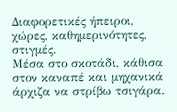Διαφορετικές ήπειροι, χώρες, καθημερινότητες, στιγμές.
Μέσα στο σκοτάδι, κάθισα στον καναπέ και μηχανικά άρχιζα να στρίβω τσιγάρα.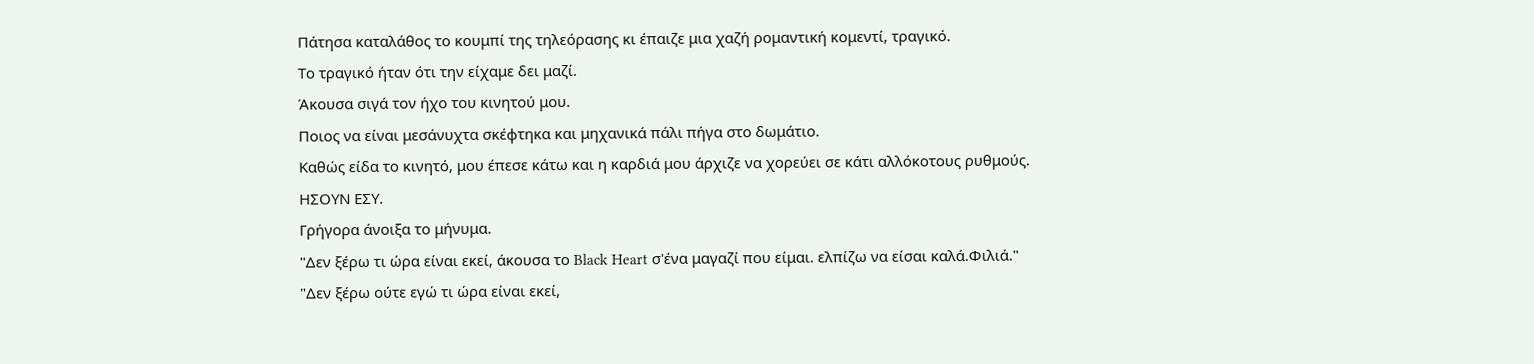Πάτησα καταλάθος το κουμπί της τηλεόρασης κι έπαιζε μια χαζή ρομαντική κομεντί, τραγικό.
Το τραγικό ήταν ότι την είχαμε δει μαζί.
Άκουσα σιγά τον ήχο του κινητού μου.
Ποιος να είναι μεσάνυχτα σκέφτηκα και μηχανικά πάλι πήγα στο δωμάτιο.
Καθώς είδα το κινητό, μου έπεσε κάτω και η καρδιά μου άρχιζε να χορεύει σε κάτι αλλόκοτους ρυθμούς.
ΗΣΟΥΝ ΕΣΥ.
Γρήγορα άνοιξα το μήνυμα.
"Δεν ξέρω τι ώρα είναι εκεί, άκουσα το Black Heart σ'ένα μαγαζί που είμαι. ελπίζω να είσαι καλά.Φιλιά."
"Δεν ξέρω ούτε εγώ τι ώρα είναι εκεί,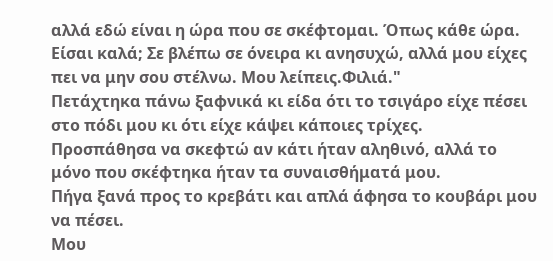αλλά εδώ είναι η ώρα που σε σκέφτομαι. Όπως κάθε ώρα. Είσαι καλά; Σε βλέπω σε όνειρα κι ανησυχώ, αλλά μου είχες πει να μην σου στέλνω. Μου λείπεις.Φιλιά."
Πετάχτηκα πάνω ξαφνικά κι είδα ότι το τσιγάρο είχε πέσει στο πόδι μου κι ότι είχε κάψει κάποιες τρίχες.
Προσπάθησα να σκεφτώ αν κάτι ήταν αληθινό, αλλά το μόνο που σκέφτηκα ήταν τα συναισθήματά μου.
Πήγα ξανά προς το κρεβάτι και απλά άφησα το κουβάρι μου να πέσει.
Μου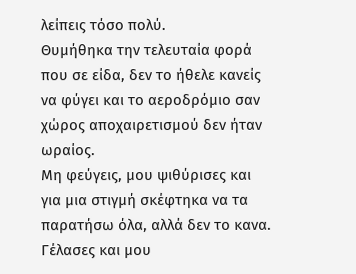λείπεις τόσο πολύ.
Θυμήθηκα την τελευταία φορά που σε είδα, δεν το ήθελε κανείς να φύγει και το αεροδρόμιο σαν χώρος αποχαιρετισμού δεν ήταν ωραίος.
Μη φεύγεις, μου ψιθύρισες και για μια στιγμή σκέφτηκα να τα παρατήσω όλα, αλλά δεν το κανα.
Γέλασες και μου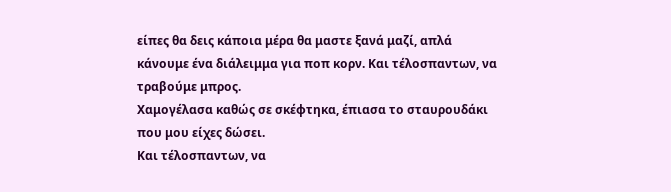είπες θα δεις κάποια μέρα θα μαστε ξανά μαζί, απλά κάνουμε ένα διάλειμμα για ποπ κορν. Και τέλοσπαντων, να τραβούμε μπρος.
Χαμογέλασα καθώς σε σκέφτηκα, έπιασα το σταυρουδάκι που μου είχες δώσει.
Και τέλοσπαντων, να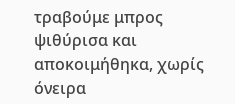τραβούμε μπρος ψιθύρισα και αποκοιμήθηκα, χωρίς όνειρα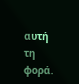αυτή τη φορά.